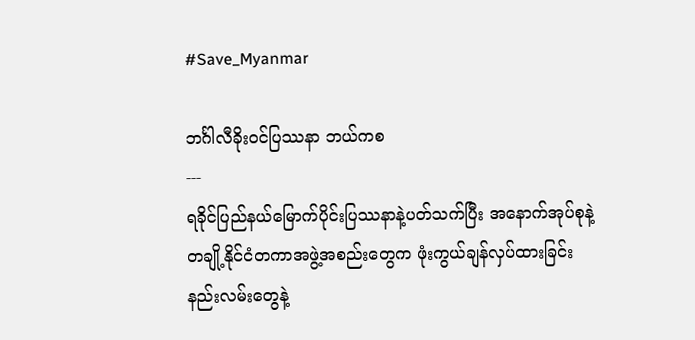#Save_Myanmar

ဘင်္ဂါလီခိုးဝင်ပြဿနာ ဘယ်ကစ
---
ရခိုင်ပြည်နယ်မြောက်ပိုင်းပြဿနာနဲ့ပတ်သက်ပြီး အနောက်အုပ်စုနဲ့ တချို့နိုင်ငံတကာအဖွဲ့အစည်းတွေက ဖုံးကွယ်ချန်လှပ်ထားခြင်းနည်းလမ်းတွေနဲ့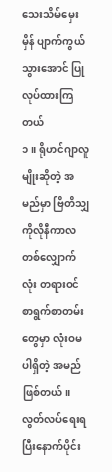သေးသိမ်မှေးမှိန် ပျာက်ကွယ်သွားအောင် ပြုလုပ်ထားကြတယ်
၁။ ရိုဟင်ဂျာလူမျိုးဆိုတဲ့ အမည်မှာ ဗြိတိသျှကိုလိုနီကာလတစ်လျှောက်လုံး တရားဝင်စာရွက်စာတမ်းတွေမှာ လုံးဝမပါရှိတဲ့ အမည်ဖြစ်တယ်။ လွတ်လပ်ရေးရပြီးနောက်ပိုင်း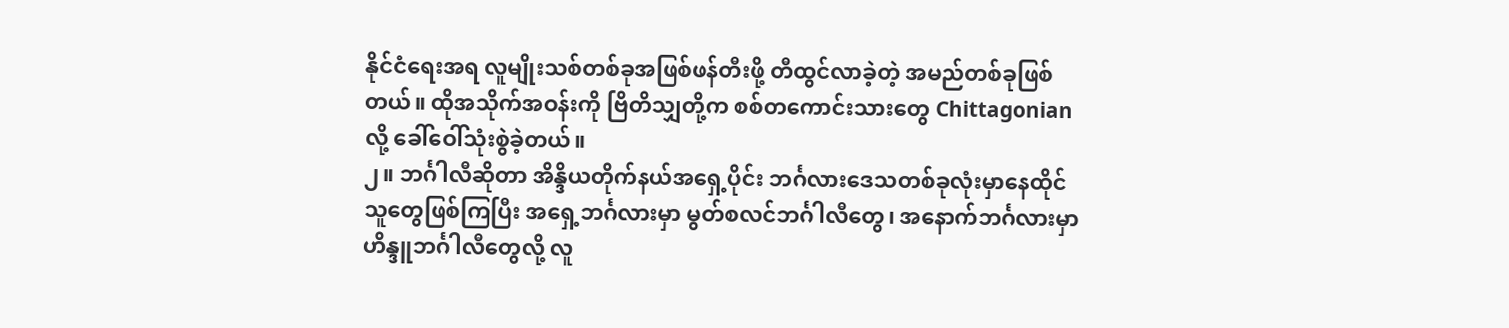နိုင်ငံရေးအရ လူမျိုးသစ်တစ်ခုအဖြစ်ဖန်တီးဖို့ တီထွင်လာခဲ့တဲ့ အမည်တစ်ခုဖြစ်တယ်။ ထိုအသိုက်အဝန်းကို ဗြိတိသျှတို့က စစ်တကောင်းသားတွေ Chittagonian လို့ ခေါ်ဝေါ်သုံးစွဲခဲ့တယ်။
၂။ ဘင်္ဂါလီဆိုတာ အိန္ဒိယတိုက်နယ်အရှေ့ပိုင်း ဘင်္ဂလားဒေသတစ်ခုလုံးမှာနေထိုင်သူတွေဖြစ်ကြပြီး အရှေ့ဘင်္ဂလားမှာ မွတ်စလင်ဘင်္ဂါလီတွေ၊ အနောက်ဘင်္ဂလားမှာ ဟိန္ဒူဘင်္ဂါလီတွေလို့ လူ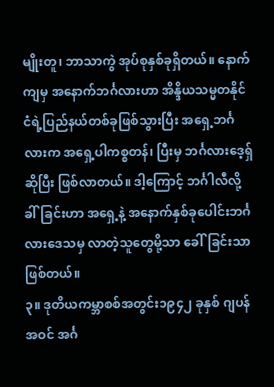မျိုးတူ၊ ဘာသာကွဲ အုပ်စုနှစ်ခုရှိတယ်။ နောက်ကျမှ အနောက်ဘင်္ဂလားဟာ အိန္ဒိယသမ္မတနိုင်ငံရဲ့ပြည်နယ်တစ်ခုဖြစ်သွားပြီး အရှေ့ဘင်္ဂလားက အရှေ့ပါကစ္စတန်၊ ပြီးမှ ဘင်္ဂလားဒေ့ရှ်ဆိုပြီး ဖြစ်လာတယ်။ ဒါ့ကြောင့် ဘင်္ဂါလီလို့ ခါ်ခြင်းဟာ အရှေ့နဲ့ အနောက်နှစ်ခုပေါင်းဘင်္ဂလားဒေသမှ လာတဲ့သူတွေမို့သာ ခေါ်ခြင်းသာဖြစ်တယ်။
၃။ ဒုတိယကမ္ဘာစစ်အတွင်း၁၉၄၂ ခုနှစ် ဂျပန်အဝင် အင်္ဂ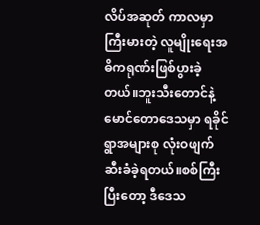လိပ်အဆုတ် ကာလမှာ ကြီးမားတဲ့ လူမျိုးရေးအဓိကရုဏ်းဖြစ်ပွားခဲ့တယ်။ဘူးသီးတောင်နဲ့ မောင်တောဒေသမှာ ရခိုင်ရွာအများစု လုံးဝဖျက်ဆီးခံခဲ့ရတယ်။စစ်ကြီးပြီးတော့ ဒီဒေသ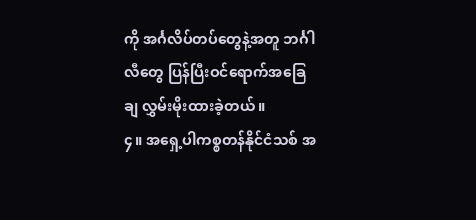ကို အင်္ဂလိပ်တပ်တွေနဲ့အတူ ဘင်္ဂါလီတွေ ပြန်ပြီးဝင်ရောက်အခြေချ လွှမ်းမိုးထားခဲ့တယ်။
၄။ အရှေ့ပါကစ္စတန်နိုင်ငံသစ် အ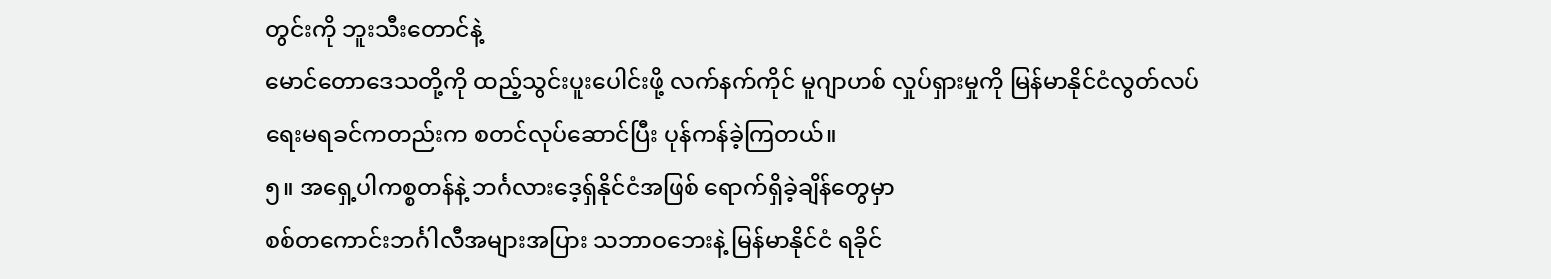တွင်းကို ဘူးသီးတောင်နဲ့
မောင်တောဒေသတို့ကို ထည့်သွင်းပူးပေါင်းဖို့ လက်နက်ကိုင် မူဂျာဟစ် လှုပ်ရှားမှုကို မြန်မာနိုင်ငံလွတ်လပ်ရေးမရခင်ကတည်းက စတင်လုပ်ဆောင်ပြီး ပုန်ကန်ခဲ့ကြတယ်။
၅။ အရှေ့ပါကစ္စတန်နဲ့ ဘင်္ဂလားဒေ့ရှ်နိုင်ငံအဖြစ် ရောက်ရှိခဲ့ချိန်တွေမှာ
စစ်တကောင်းဘင်္ဂါလီအများအပြား သဘာဝဘေးနဲ့ မြန်မာနိုင်ငံ ရခိုင်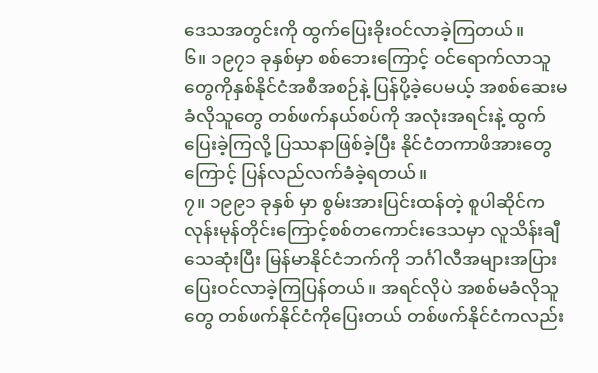ဒေသအတွင်းကို ထွက်ပြေးခိုးဝင်လာခဲ့ကြတယ်။
၆။ ၁၉၇၁ ခုနှစ်မှာ စစ်ဘေးကြောင့် ဝင်ရောက်လာသူတွေကိုနှစ်နိုင်ငံအစီအစဉ်နဲ့ ပြန်ပို့ခဲ့ပေမယ့် အစစ်ဆေးမခံလိုသူတွေ တစ်ဖက်နယ်စပ်ကို အလုံးအရင်းနဲ့ ထွက်ပြေးခဲ့ကြလို့ ပြဿနာဖြစ်ခဲ့ပြီး နိုင်ငံတကာဖိအားတွေကြောင့် ပြန်လည်လက်ခံခဲ့ရတယ်။
၇။ ၁၉၉၁ ခုနှစ် မှာ စွမ်းအားပြင်းထန်တဲ့ စူပါဆိုင်ကလုန်းမုန်တိုင်းကြောင့်စစ်တကောင်းဒေသမှာ လူသိန်းချီသေဆုံးပြီး မြန်မာနိုင်ငံဘက်ကို ဘင်္ဂါလီအများအပြားပြေးဝင်လာခဲ့ကြပြန်တယ်။ အရင်လိုပဲ အစစ်မခံလိုသူတွေ တစ်ဖက်နိုင်ငံကိုပြေးတယ် တစ်ဖက်နိုင်ငံကလည်း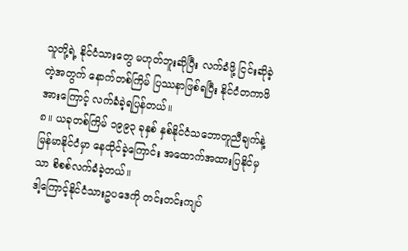သူတို့ရဲ့ နိုင်ငံသားတွေ မဟုတ်ဘူးဆိုပြီး လက်ခံဖို့ ငြင်းဆိုခဲ့တဲ့အတွက် နောက်တစ်ကြိမ် ပြဿနာဖြစ်ရပြီး နိုင်ငံတကာဖိအားကြောင့် လက်ခံခဲ့ရပြန်တယ်။
၈။ ယခုတစ်ကြိမ် ၁၉၉၃ ခုနှစ် နှစ်နိုင်ငံသဘောတူညီချက်နဲ့ မြန်မာနိုင်ငံမှာ နေထိုင်ခဲ့ကြောင်း အထောက်အထားပြနိုင်မှသာ စိစစ်လက်ခံခဲ့တယ်။
ဒါ့ကြောင့်နိုင်ငံသားဥပဒေကို တင်းတင်းကျပ်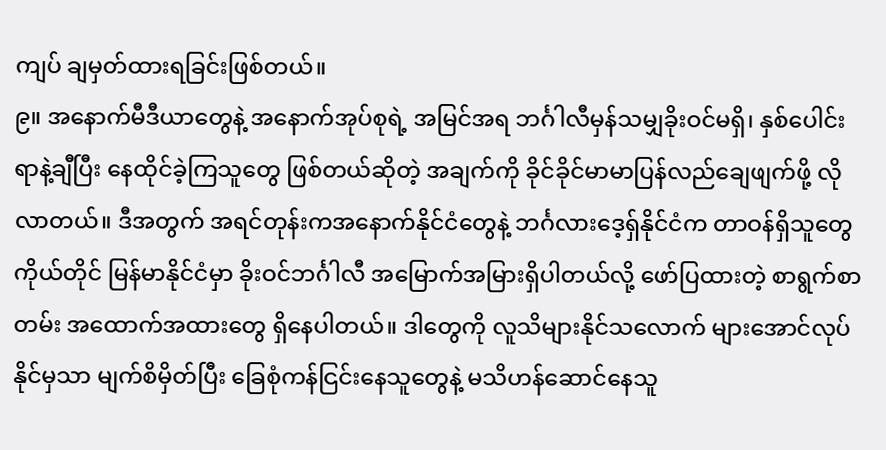ကျပ် ချမှတ်ထားရခြင်းဖြစ်တယ်။
၉။ အနောက်မီဒီယာတွေနဲ့ အနောက်အုပ်စုရဲ့ အမြင်အရ ဘင်္ဂါလီမှန်သမျှခိုးဝင်မရှိ၊ နှစ်ပေါင်းရာနဲ့ချီပြီး နေထိုင်ခဲ့ကြသူတွေ ဖြစ်တယ်ဆိုတဲ့ အချက်ကို ခိုင်ခိုင်မာမာပြန်လည်ချေဖျက်ဖို့ လိုလာတယ်။ ဒီအတွက် အရင်တုန်းကအနောက်နိုင်ငံတွေနဲ့ ဘင်္ဂလားဒေ့ရှ်နိုင်ငံက တာဝန်ရှိသူတွေကိုယ်တိုင် မြန်မာနိုင်ငံမှာ ခိုးဝင်ဘင်္ဂါလီ အမြောက်အမြားရှိပါတယ်လို့ ဖော်ပြထားတဲ့ စာရွက်စာတမ်း အထောက်အထားတွေ ရှိနေပါတယ်။ ဒါတွေကို လူသိများနိုင်သလောက် များအောင်လုပ်နိုင်မှသာ မျက်စိမှိတ်ပြီး ခြေစုံကန်ငြင်းနေသူတွေနဲ့ မသိဟန်ဆောင်နေသူ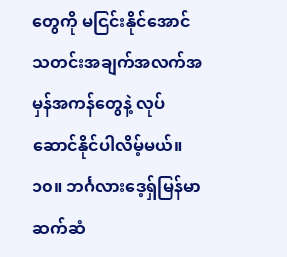တွေကို မငြင်းနိုင်အောင် သတင်းအချက်အလက်အမှန်အကန်တွေနဲ့ လုပ်ဆောင်နိုင်ပါလိမ့်မယ်။
၁၀။ ဘင်္ဂလားဒေ့ရှ်မြန်မာဆက်ဆံ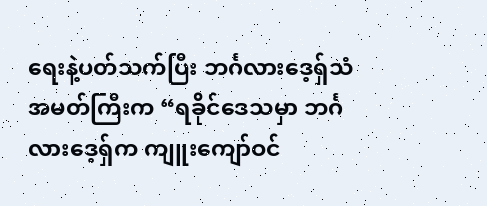ရေးနဲ့ပတ်သက်ပြီး ဘင်္ဂလားဒေ့ရှ်သံအမတ်ကြီးက “ရခိုင်ဒေသမှာ ဘင်္ဂလားဒေ့ရှ်က ကျူးကျော်ဝင်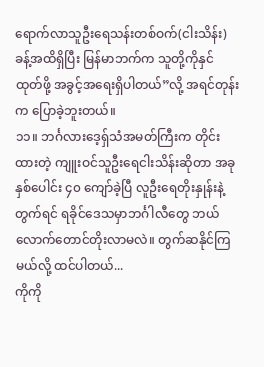ရောက်လာသူဦးရေသန်းတစ်ဝက်(ငါးသိန်း)ခန့်အထိရှိပြီး မြန်မာဘက်က သူတို့ကိုနှင်ထုတ်ဖို့ အခွင့်အရေးရှိပါတယ်”လို့ အရင်တုန်းက ပြောခဲ့ဘူးတယ်။
၁၁။ ဘင်္ဂလားဒေ့ရှ်သံအမတ်ကြီးက တိုင်းထားတဲ့ ကျူးဝင်သူဦးရေငါးသိန်းဆိုတာ အခုနှစ်ပေါင်း ၄၀ ကျော်ခဲ့ပြီ လူဦးရေတိုးနှုန်းနဲ့ တွက်ရင် ရခိုင်ဒေသမှာဘင်္ဂါလီတွေ ဘယ်လောက်တောင်တိုးလာမလဲ။ တွက်ဆနိုင်ကြမယ်လို့ ထင်ပါတယ်...
ကိုကို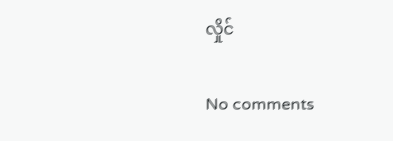လှိုင်

No comments